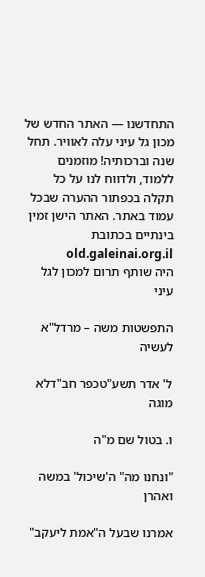התחדשנו — האתר החדש של מכון גל עיני עלה לאוויר. תחל שנה וברכותיה! מוזמנים ללמוד, ולדווח לנו על כל תקלה בכפתור ההערה שבכל עמוד באתר. האתר הישן זמין בינתיים בכתובת old.galeinai.org.il
היה שותף תרום למכון לגל עיני

התפשטות משה – מרדל"א לעשיה

ל' אדר תשע"טכפר חב"דלא מוגה

ו. בטול שם מ"ה

"ונחנו מה" ה'שיכול' במשה ואהרן

אמרנו שבעל ה"אמת ליעקב"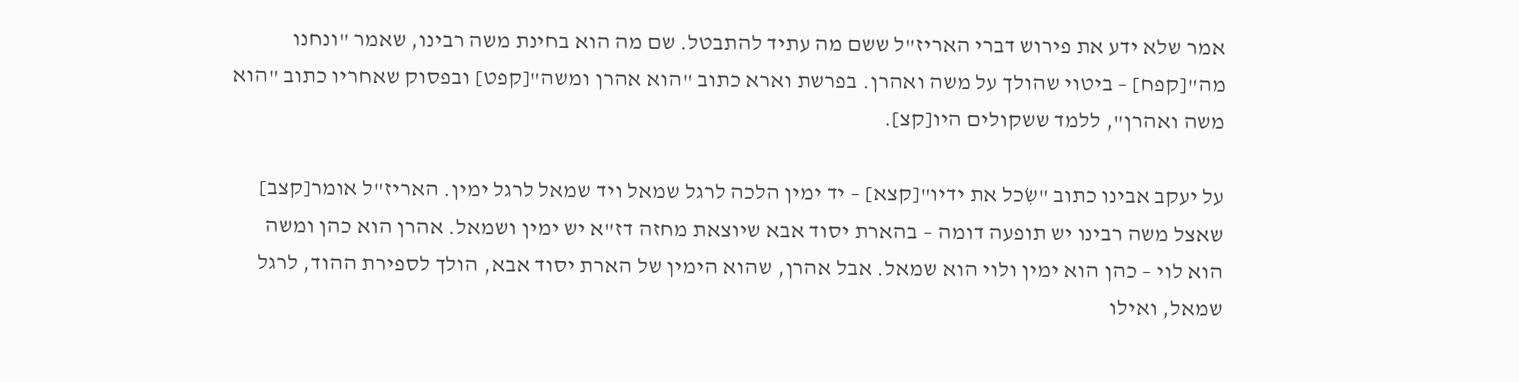אמר שלא ידע את פירוש דברי האריז"ל ששם מה עתיד להתבטל. שם מה הוא בחינת משה רבינו, שאמר "ונחנו מה"[קפח] – ביטוי שהולך על משה ואהרן. בפרשת וארא כתוב "הוא אהרן ומשה"[קפט] ובפסוק שאחריו כתוב "הוא משה ואהרן", ללמד ששקולים היו[קצ].

על יעקב אבינו כתוב "שִׂכל את ידיו"[קצא] – יד ימין הלכה לרגל שמאל ויד שמאל לרגל ימין. האריז"ל אומר[קצב] שאצל משה רבינו יש תופעה דומה – בהארת יסוד אבא שיוצאת מחזה דז"א יש ימין ושמאל. אהרן הוא כהן ומשה הוא לוי – כהן הוא ימין ולוי הוא שמאל. אבל אהרן, שהוא הימין של הארת יסוד אבא, הולך לספירת ההוד, לרגל שמאל, ואילו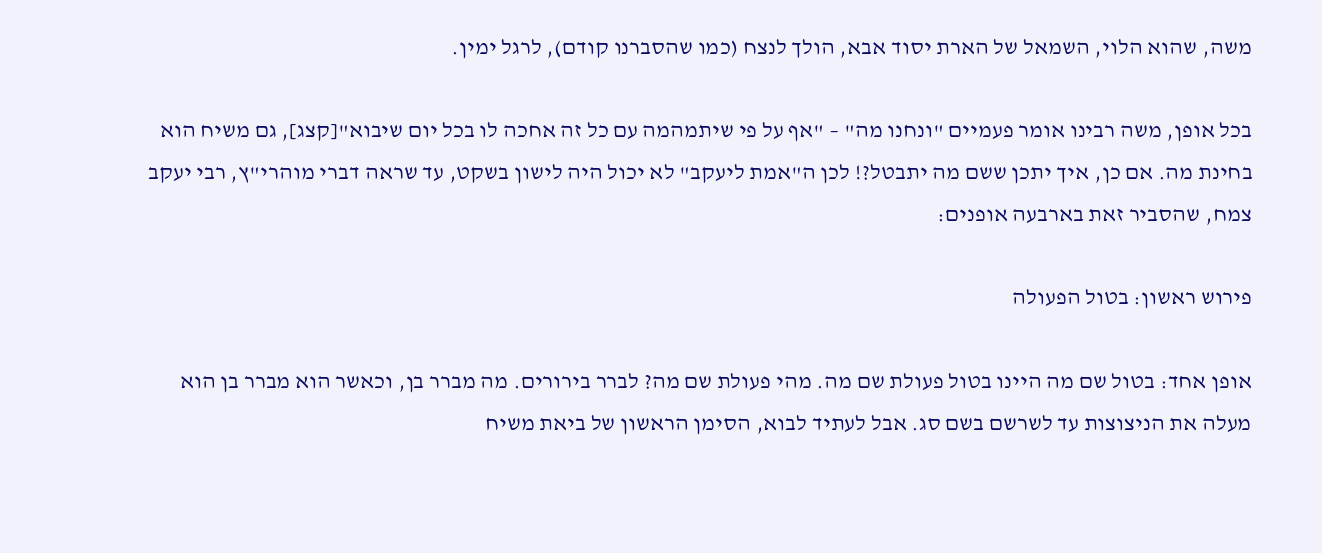משה, שהוא הלוי, השמאל של הארת יסוד אבא, הולך לנצח (כמו שהסברנו קודם), לרגל ימין.

בכל אופן, משה רבינו אומר פעמיים "ונחנו מה" – "אף על פי שיתמהמה עם כל זה אחכה לו בכל יום שיבוא"[קצג], גם משיח הוא בחינת מה. אם כן, איך יתכן ששם מה יתבטל?! לכן ה"אמת ליעקב" לא יכול היה לישון בשקט, עד שראה דברי מוהרי"ץ, רבי יעקב צמח, שהסביר זאת בארבעה אופנים:

פירוש ראשון: בטול הפעולה

אופן אחד: בטול שם מה היינו בטול פעולת שם מה. מהי פעולת שם מה? לברר בירורים. מה מברר בן, וכאשר הוא מברר בן הוא מעלה את הניצוצות עד לשרשם בשם סג. אבל לעתיד לבוא, הסימן הראשון של ביאת משיח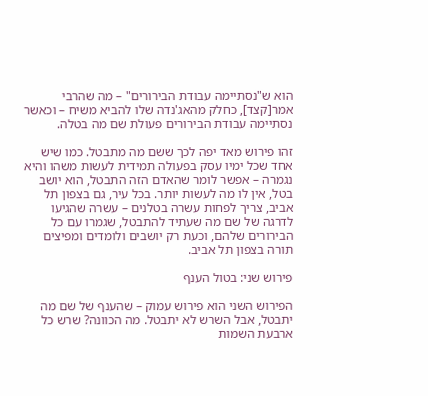הוא ש"נסתיימה עבודת הבירורים" – מה שהרבי אמר[קצד], כחלק מהאג'נדה שלו להביא משיח – וכאשר נסתיימה עבודת הבירורים פעולת שם מה בטלה.

זהו פירוש מאד יפה לכך ששם מה מתבטל. כמו שיש אחד שכל ימיו עסק בפעולה תמידית לעשות משהו והיא נגמרה – אפשר לומר שהאדם הזה התבטל, הוא יושב בטל, אין לו מה לעשות יותר. בכל עיר, גם בצפון תל אביב, צריך לפחות עשרה בטלנים – עשרה שהגיעו לדרגה של שם מה שעתיד להתבטל, שגמרו עם כל הבירורים שלהם, וכעת רק יושבים ולומדים ומפיצים תורה בצפון תל אביב.

פירוש שני: בטול הענף

הפירוש השני הוא פירוש עמוק – שהענף של שם מה יתבטל, אבל השרש לא יתבטל. מה הכוונה? שרש כל ארבעת השמות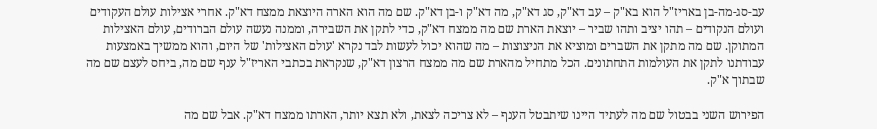עב-סג-מה-בן באריז"ל הוא בא"ק – עב דא"ק, סג דא"ק, מה דא"ק ו-בן דא"ק. שם מה הוא הארה היוצאת ממצח דא"ק. אחרי אצילות עולם העקודים ועולם הנקודים – תהו יציב ותהו שביר – יוצאת הארת שם מה ממצח דא"ק, כדי לתקן את השבירה, וממנה נעשה עולם הברודים, עולם האצילות המתוקן. שם מה מתקן את השברים ומוציא את הניצוצות – מה שהוא יכול לעשות לבד נקרא 'עולם האצילות' של היום, והוא ממשיך באמצעות עבודתנו לתקן את העולמות התחתונים. הכל מתחיל מהארת שם מה ממצח הרצון דא"ק, שנקראת בכתבי האריז"ל ענף שם מה, ביחס לעצם שם מה שבתוך א"ק.

הפירוש השני בבטול שם מה לעתיד היינו שיתבטל הענף – לא צריכה לצאת, ולא תצא יותר, הארתו ממצח דא"ק. אבל שם מה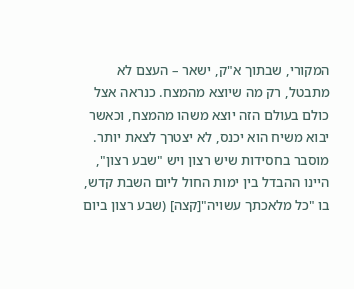המקורי, שבתוך א"ק, ישאר – העצם לא מתבטל, רק מה שיוצא מהמצח. כנראה אצל כולם בעולם הזה יוצא משהו מהמצח, וכאשר יבוא משיח הוא יכנס, לא יצטרך לצאת יותר. מוסבר בחסידות שיש רצון ויש "שבע רצון", היינו ההבדל בין ימות החול ליום השבת קדש, בו "כל מלאכתך עשויה"[קצה] (שבע רצון ביום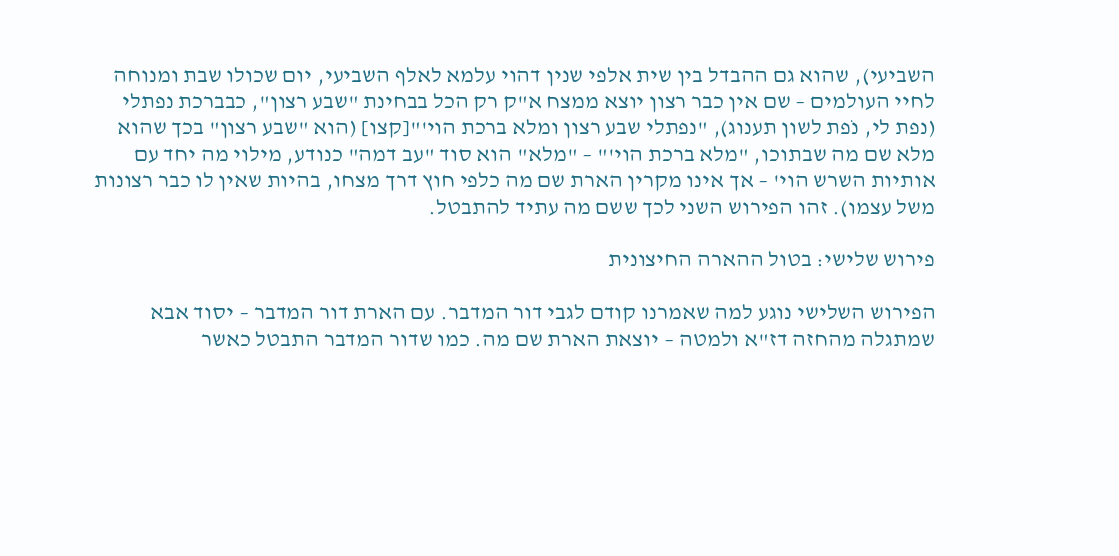השביעי), שהוא גם ההבדל בין שית אלפי שנין דהוי עלמא לאלף השביעי, יום שכולו שבת ומנוחה לחיי העולמים – שם אין כבר רצון יוצא ממצח א"ק רק הכל בבחינת "שבע רצון", כבברכת נפתלי (נפת לי, נֹפת לשון תענוג), "נפתלי שבע רצון ומלא ברכת הוי'"[קצו] (הוא "שבע רצון" בכך שהוא מלא שם מה שבתוכו, "מלא ברכת הוי'" – "מלא" הוא סוד "עב דמה" כנודע, מילוי מה יחד עם אותיות השרש הוי' – אך אינו מקרין הארת שם מה כלפי חוץ דרך מצחו, בהיות שאין לו כבר רצונות משל עצמו). זהו הפירוש השני לכך ששם מה עתיד להתבטל.

פירוש שלישי: בטול ההארה החיצונית

הפירוש השלישי נוגע למה שאמרנו קודם לגבי דור המדבר. עם הארת דור המדבר – יסוד אבא שמתגלה מהחזה דז"א ולמטה – יוצאת הארת שם מה. כמו שדור המדבר התבטל כאשר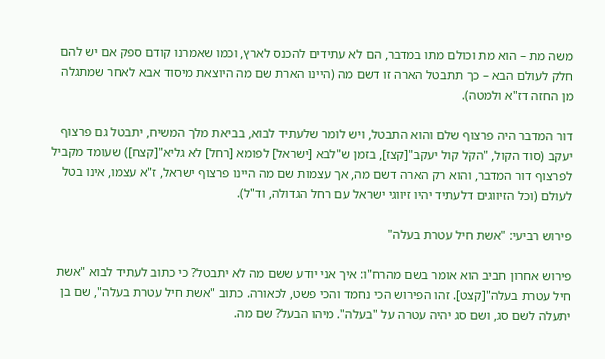משה מת – הוא מת וכולם מתו במדבר, הם לא עתידים להכנס לארץ, וכמו שאמרנו קודם ספק אם יש להם חלק לעולם הבא – כך תתבטל הארה זו דשם מה (היינו הארת שם מה היוצאת מיסוד אבא לאחר שמתגלה מן החזה דז"א ולמטה).

דור המדבר היה פרצוף שלם והוא התבטל, ויש לומר שלעתיד לבוא, בביאת מלך המשיח, יתבטל גם פרצוף יעקב (סוד הקול, "הקֹל קול יעקב"[קצז], בזמן ש"לבא [ישראל] לפומא [רחל] לא גליא"[קצח]) שעומד מקביל לפרצוף דור המדבר, והוא רק הארה דשם מה, אך עצמות שם מה היינו פרצוף ישראל, ז"א עצמו, אינו בטל לעולם (וכל הזיווגים דלעתיד יהיו זיווגי ישראל עם רחל הגדולה, וד"ל).

פירוש רביעי: "אשת חיל עטרת בעלה"

פירוש אחרון חביב הוא אומר בשם מהרח"ו: איך אני יודע ששם מה לא יתבטל? כי כתוב לעתיד לבוא "אשת חיל עטרת בעלה"[קצט]. זהו הפירוש הכי נחמד והכי פשט, לכאורה. כתוב "אשת חיל עטרת בעלה", שם בן יתעלה לשם סג, ושם סג יהיה עטרה על "בעלה". מיהו הבעל? שם מה.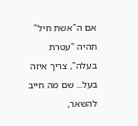אם ה"אשת חיל" תהיה "עטרת בעלה", צריך איזה בעל... שם מה חייב להשאר,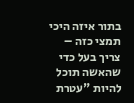בתור איזה היכי תמצי כזה – צריך בעל כדי שהאשה תוכל להיות "עטרת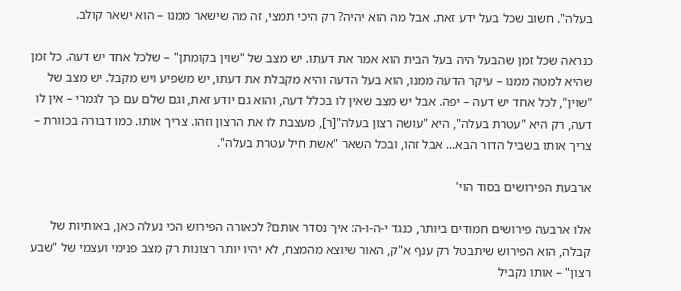בעלה". חשוב שכל בעל ידע זאת. אבל מה הוא יהיה? רק היכי תמצי, זה מה שישאר ממנו – הוא ישאר קולב.

כנראה שכל זמן שהבעל היה בעל הבית הוא אמר את דעתו. יש מצב של "שוין בקומתן" – שלכל אחד יש דעה. כל זמן שהיא למטה ממנו – עיקר הדעה ממנו, הוא בעל הדעה והיא מקבלת את דעתו, יש משפיע ויש מקבל. יש מצב של "שוין", לכל אחד יש דעה – יפה. אבל יש מצב שאין לו בכלל דעה, והוא גם יודע זאת, וגם שלם עם כך לגמרי – אין לו דעה, רק היא "עטרת בעלה", היא "עושה רצון בעלה"[ר], מעצבת לו את הרצון וזהו. צריך אותו. כמו דבורה בכוורת – צריך אותו בשביל הדור הבא... אבל זהו, ובכל השאר "אשת חיל עטרת בעלה".

ארבעת הפירושים בסוד הוי'

אלו ארבעה פירושים חמודים ביותר, כנגד י-ה-ו-ה: איך נסדר אותם? לכאורה הפירוש הכי נעלה כאן, באותיות של קבלה, הוא הפירוש שיתבטל רק ענף א"ק, האור שיוצא מהמצח, לא יהיו יותר רצונות רק מצב פנימי ועצמי של "שבע רצון" – אותו נקביל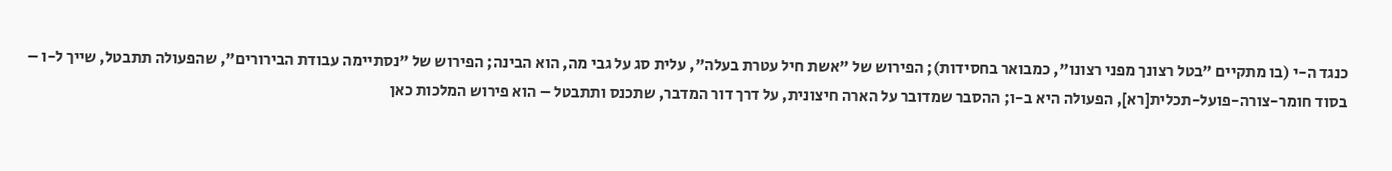כנגד ה-י (בו מתקיים "בטל רצונך מפני רצונו", כמבואר בחסידות); הפירוש של "אשת חיל עטרת בעלה", עלית סג על גבי מה, הוא הבינה; הפירוש של "נסתיימה עבודת הבירורים", שהפעולה תתבטל, שייך ל-ו – בסוד חומר-צורה-פועל-תכלית[רא], הפעולה היא ב-ו; ההסבר שמדובר על הארה חיצונית, על דרך דור המדבר, שתכנס ותתבטל – הוא פירוש המלכות כאן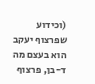(וכידוע שפרצוף יעקב הוא בעצם מה ד-בן, פרצוף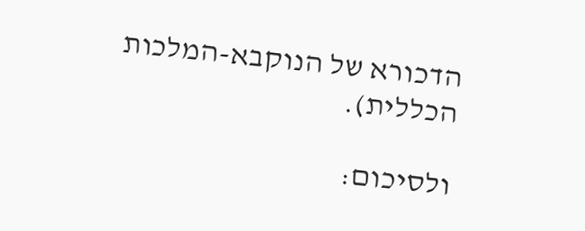הדכורא של הנוקבא-המלכות הכללית).

ולסיכום: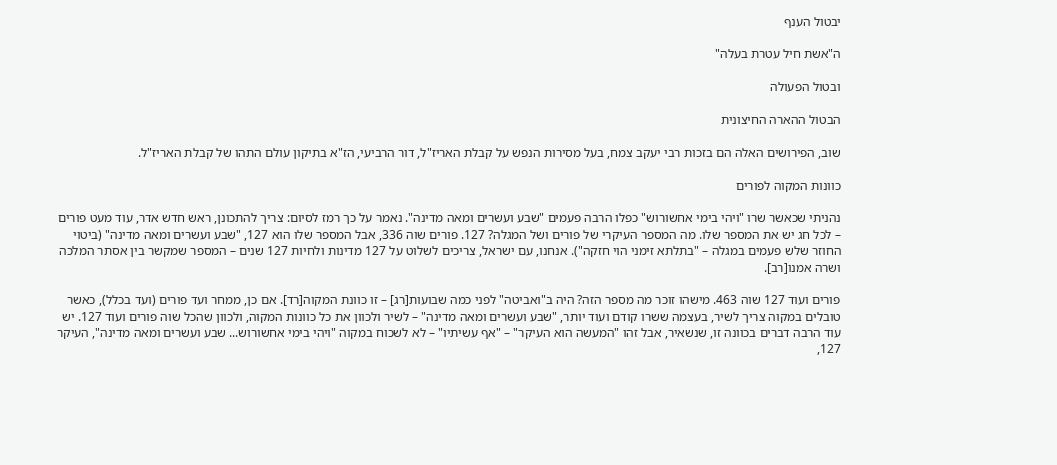יבטול הענף

ה"אשת חיל עטרת בעלה"

ובטול הפעולה

הבטול ההארה החיצונית

שוב, הפירושים האלה הם בזכות רבי יעקב צמח, בעל מסירות הנפש על קבלת האריז"ל, דור הרביעי, הז"א בתיקון עולם התהו של קבלת האריז"ל.

כוונות המקוה לפורים

נהניתי שכאשר שרו "ויהי בימי אחשורוש" כפלו הרבה פעמים "שבע ועשרים ומאה מדינה". נאמר על כך רמז לסיום: צריך להתכונן, ראש חדש אדר, עוד מעט פורים – לכל חג יש את המספר שלו. מה המספר העיקרי של פורים ושל המגלה? 127. פורים שוה 336, אבל המספר שלו הוא 127, "שבע ועשרים ומאה מדינה" (ביטוי החוזר שלש פעמים במגלה – "בתלתא זימני הוי חזקה"). אנחנו, עם ישראל, צריכים לשלוט על 127 מדינות ולחיות 127 שנים – המספר שמקשר בין אסתר המלכה ושרה אמנו[רב].

פורים ועוד 127 שוה 463. מישהו זוכר מה מספר הזה? היה ב"ואביטה" לפני כמה שבועות[רג] – זו כוונת המקוה[רד]. אם כן, ממחר ועד פורים (ועד בכלל), כאשר טובלים במקוה צריך לשיר, בעצמה ששרו קודם ועוד יותר, "שבע ועשרים ומאה מדינה" – לשיר ולכוון את כל כוונות המקוה, ולכוון שהכל שוה פורים ועוד 127. יש עוד הרבה דברים בכוונה זו, שנשאיר, אבל זהו "המעשה הוא העיקר" – "אף עשיתיו" – לא לשכוח במקוה "ויהי בימי אחשורוש... שבע ועשרים ומאה מדינה", העיקר 127,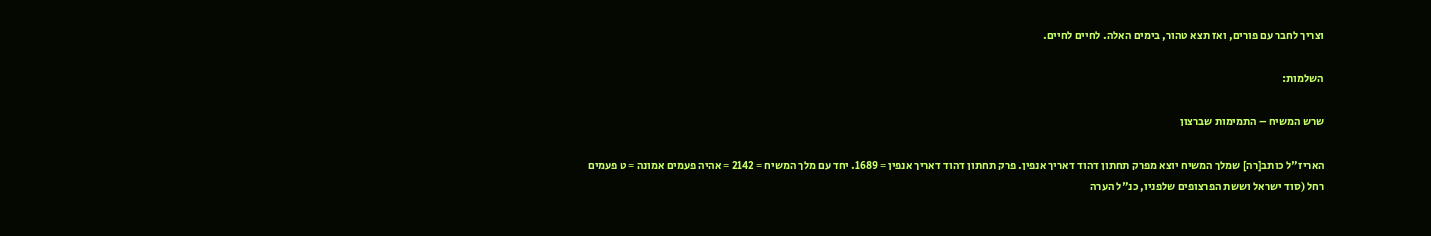וצריך לחבר עם פורים, ואז תצא טהור, בימים האלה. לחיים לחיים.

השלמות:

שרש המשיח – התמימות שברצון

האריז"ל כותב[רה] שמלך המשיח יוצא מפרק תחתון דהוד דאריך אנפין. פרק תחתון דהוד דאריך אנפין = 1689. יחד עם מלך המשיח = 2142 = אהיה פעמים אמונה = ט פעמים רחל (סוד ישראל וששת הפרצופים שלפניו, כנ"ל הערה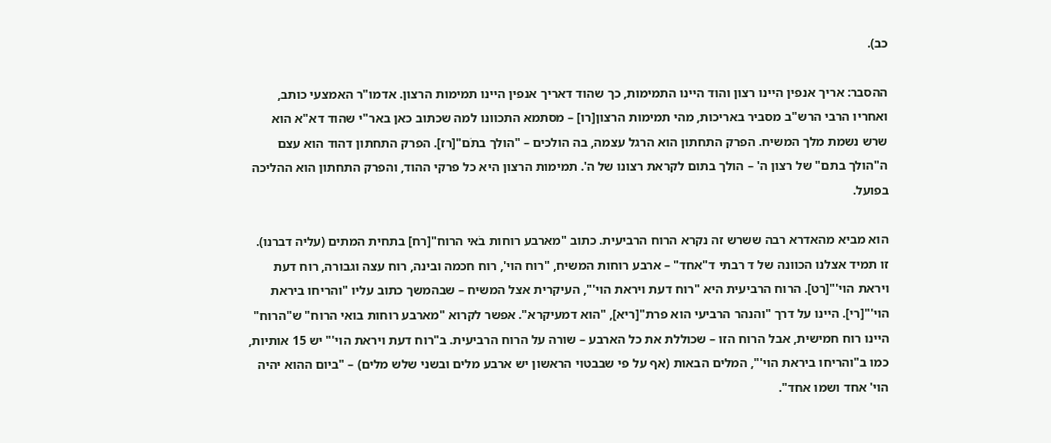כב).

ההסבר: אריך אנפין היינו רצון והוד היינו התמימות, כך שהוד דאריך אנפין היינו תמימות הרצון. אדמו"ר האמצעי כותב, ואחריו הרבי הרש"ב מסביר באריכות, מהי תמימות הרצון[רו] – מסתמא התכוונו למה שכתוב כאן באר"י שהוד דא"א הוא שרש נשמת מלך המשיח. הפרק התחתון הוא הרגל עצמה, בה הולכים – "הולך בתֹם"[רז]. הפרק התחתון דהוד הוא עצם ה"הולך בתם" של רצון ה' – הולך בתום לקראת רצונו של ה'. תמימות הרצון היא כל פרקי ההוד, והפרק התחתון הוא ההליכה בפועל.

הוא מביא מהאדרא רבה ששרש זה נקרא הרוח הרביעית. כתוב "מארבע רוחות בֹאי הרוח"[רח] בתחית המתים (עליה דברנו). זו תמיד אצלנו הכוונה של ד רבתי ד"אחד" – ארבע רוחות המשיח, "רוח הוי', רוח חכמה ובינה, רוח עצה וגבורה, רוח דעת ויראת הוי'"[רט]. הרוח הרביעית היא "רוח דעת ויראת הוי'", העיקרית אצל המשיח – שבהמשך כתוב עליו "והריחו ביראת הוי'"[רי]. היינו על דרך "והנהר הרביעי הוא פרת"[ריא], "הוא דמעיקרא". אפשר לקרוא "מארבע רוחות בואי הרוח" ש"הרוח" היינו רוח חמישית, אבל הרוח הזו – שכוללת את כל הארבע – שורה על הרוח הרביעית. ב"רוח דעת ויראת הוי'" יש 15 אותיות, כמו ב"והריחו ביראת הוי'", המלים הבאות (אף על פי שבבטוי הראשון יש ארבע מלים ובשני שלש מלים) – "ביום ההוא יהיה הוי' אחד ושמו אחד".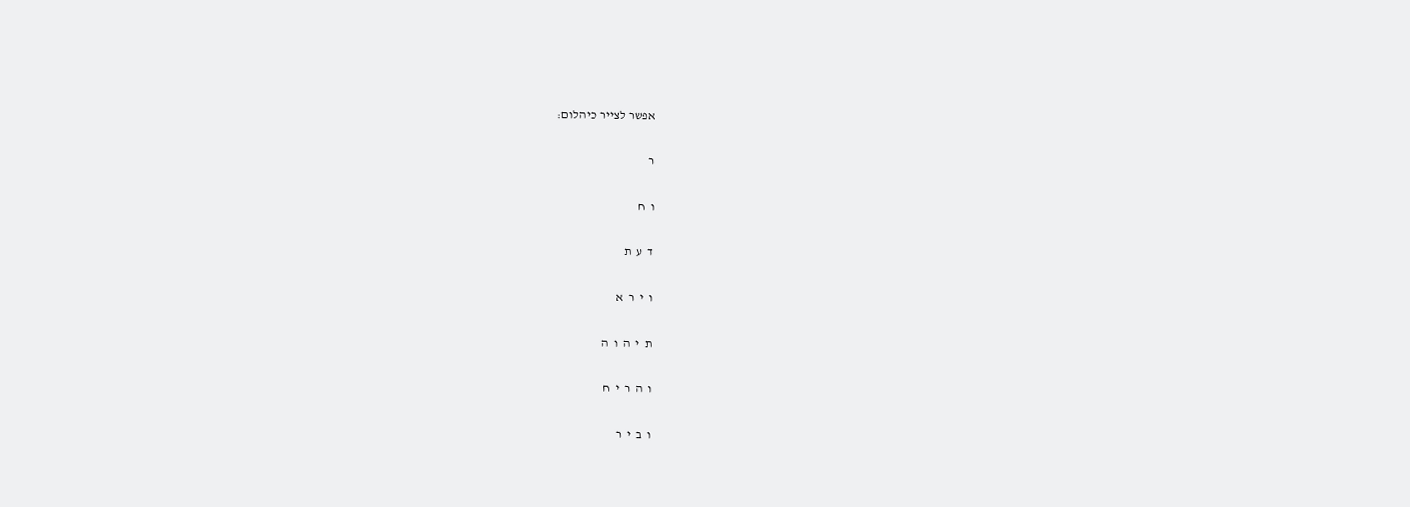אפשר לצייר כיהלום:

ר

ו  ח

ד  ע  ת

ו  י  ר  א

ת  י  ה  ו  ה

ו  ה  ר  י  ח

ו  ב  י  ר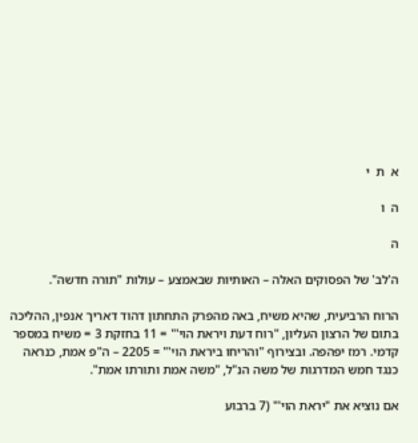א  ת  י

ה  ו

ה

ה'לב' של הפסוקים האלה – האותיות שבאמצע – עולות "תורה חדשה".

הרוח הרביעית, שהיא משיח, באה מהפרק התחתון דהוד דאריך אנפין, ההליכה בתום של הרצון העליון, "רוח דעת ויראת הוי'" = 11 בחזקת 3 = משיח במספר קדמי. רמז יפהפה. ובצירוף "והריחו ביראת הוי'" = 2205 – ה"פ אמת, כנראה כנגד חמש המדרגות של משה הנ"ל, "משה אמת ותורתו אמת".

אם נוציא את "יראת הוי'" (7 ברבוע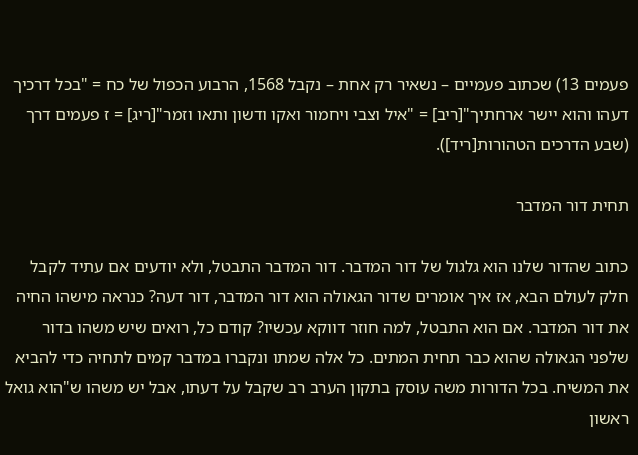פעמים 13) שכתוב פעמיים – נשאיר רק אחת – נקבל 1568, הרבוע הכפול של כח = "בכל דרכיך דעהו והוא יישר ארחתיך"[ריב] = "איל וצבי ויחמור ואקו ודשון ותאו וזמר"[ריג] = ז פעמים דרך (שבע הדרכים הטהורות[ריד]).

תחית דור המדבר

כתוב שהדור שלנו הוא גלגול של דור המדבר. דור המדבר התבטל, ולא יודעים אם עתיד לקבל חלק לעולם הבא, אז איך אומרים שדור הגאולה הוא דור המדבר, דור דעה? כנראה מישהו החיה את דור המדבר. אם הוא התבטל, למה חוזר דווקא עכשיו? קודם כל, רואים שיש משהו בדור שלפני הגאולה שהוא כבר תחית המתים. כל אלה שמתו ונקברו במדבר קמים לתחיה כדי להביא את המשיח. בכל הדורות משה עוסק בתקון הערב רב שקבל על דעתו, אבל יש משהו ש"הוא גואל ראשון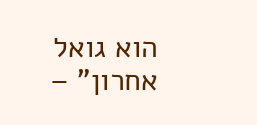הוא גואל אחרון" –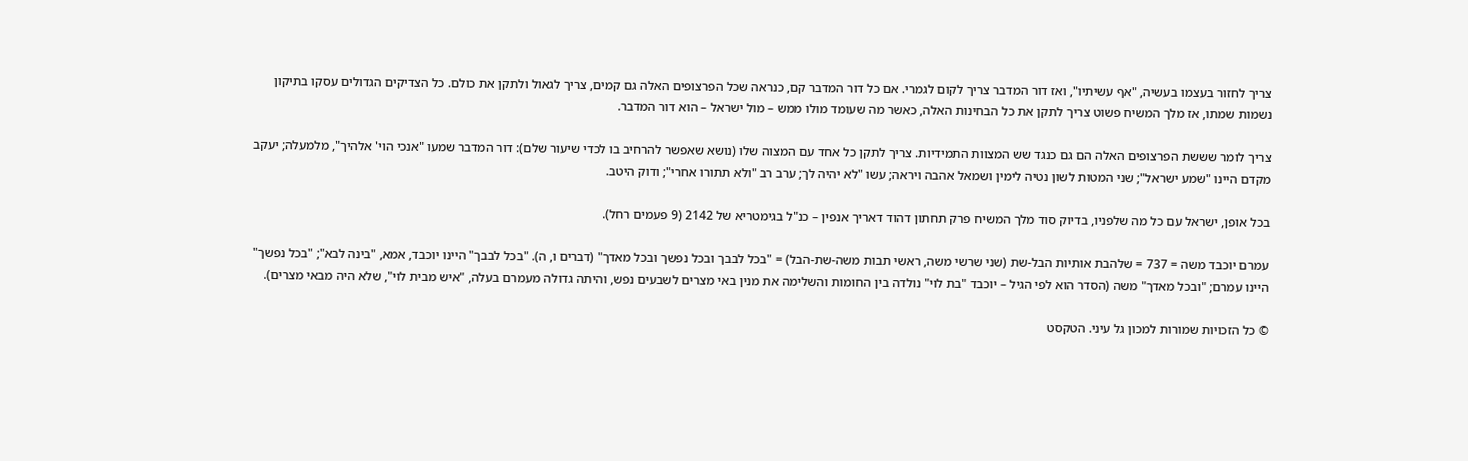צריך לחזור בעצמו בעשיה, "אף עשיתיו", ואז דור המדבר צריך לקום לגמרי. אם כל דור המדבר קם, כנראה שכל הפרצופים האלה גם קמים, צריך לגאול ולתקן את כולם. כל הצדיקים הגדולים עסקו בתיקון נשמות שמתו, אז מלך המשיח פשוט צריך לתקן את כל הבחינות האלה, כאשר מה שעומד מולו ממש – מול ישראל – הוא דור המדבר.

צריך לומר שששת הפרצופים האלה הם גם כנגד שש המצוות התמידיות. צריך לתקן כל אחד עם המצוה שלו (נושא שאפשר להרחיב בו לכדי שיעור שלם): דור המדבר שמעו "אנכי הוי' אלהיך", מלמעלה; יעקב מקדם היינו "שמע ישראל"; שני המטות לשון נטיה לימין ושמאל אהבה ויראה; עשו "לא יהיה לך; ערב רב "ולא תתורו אחרי"; ודוק היטב.

בכל אופן, ישראל עם כל מה שלפניו, בדיוק סוד מלך המשיח פרק תחתון דהוד דאריך אנפין – כנ"ל בגימטריא של 2142 (9 פעמים רחל).

עמרם יוכבד משה = 737 = שלהבת אותיות הבל-שת (שני שרשי משה, ראשי תבות משה-שת-הבל) = "בכל לבבך ובכל נפשך ובכל מאדך" (דברים ו, ה). "בכל לבבך" היינו יוכבד, אמא, "בינה לבא"; "בכל נפשך" היינו עמרם; "ובכל מאדך" משה (הסדר הוא לפי הגיל – יוכבד "בת לוי" נולדה בין החומות והשלימה את מנין באי מצרים לשבעים נפש, והיתה גדולה מעמרם בעלה, "איש מבית לוי", שלא היה מבאי מצרים).

© כל הזכויות שמורות למכון גל עיני. הטקסט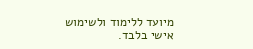מיועד ללימוד ולשימוש אישי בלבד.